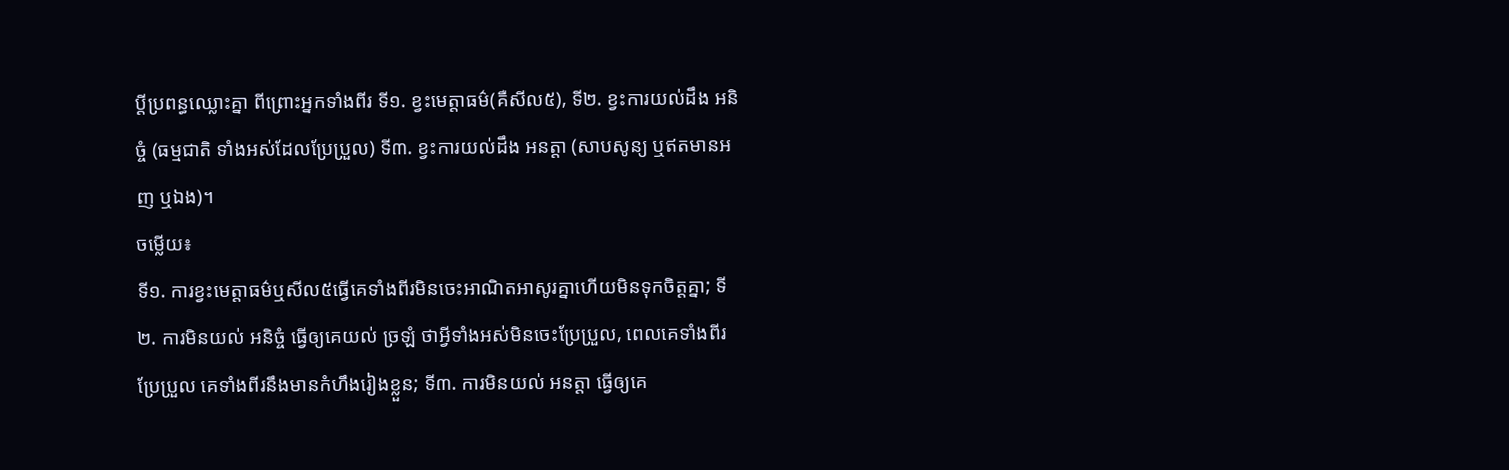ប្តីប្រពន្ធឈ្លោះគ្នា ពីព្រោះអ្នកទាំងពីរ ទី១. ខ្វះមេត្តាធម៌(គឺសីល៥), ទី២. ខ្វះការយល់ដឹង អនិច្ចំ (ធម្មជាតិ ទាំងអស់ដែលប្រែប្រួល) ទី៣. ខ្វះការយល់ដឹង អនត្តា (សាបសូន្យ ឬឥតមានអញ ឬឯង)។
ចម្លេីយ៖
ទី១. ការខ្វះមេត្តាធម៌ឬសីល៥ធ្វេីគេទាំងពីរមិនចេះអាណិតអាសូរគ្នាហេីយមិនទុកចិត្តគ្នា; ទី២. ការមិនយល់ អនិច្ចំ ធ្វេីឲ្យគេយល់ ច្រឡំ ថាអ្វីទាំងអស់មិនចេះប្រែប្រួល, ពេលគេទាំងពីរប្រែប្រួល គេទាំងពីរនឹងមានកំហឹងរៀងខ្លួន; ទី៣. ការមិនយល់ អនត្តា ធ្វេីឲ្យគេ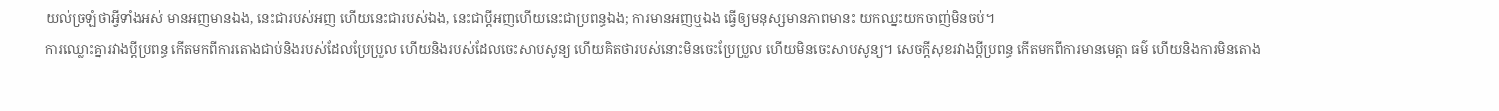យល់ច្រឡំថាអ្វីទាំងអស់ មានអញមានឯង, នេះជារបស់អញ ហេីយនេះជារបស់ឯង, នេះជាប្តីអញហេីយនេះជាប្រពន្ធឯង; ការមានអញឬឯង ធ្វេីឲ្យមនុស្សមានភាពមានះ យកឈ្នះយកចាញ់មិនចប់។
ការឈ្លោះគ្នារវាងប្តីប្រពន្ធ កេីតមកពីការតោងជាប់និងរបស់ដែលប្រែប្រួល ហេីយនិងរបស់ដែលចេះសាបសូន្យ ហេីយគិតថារបស់នោះមិនចេះប្រែប្រួល ហេីយមិនចេះសាបសូន្យ។ សេចក្តីសុខរវាងប្តីប្រពន្ធ កេីតមកពីការមានមេត្តា ធម៌ ហេីយនិងការមិនតោង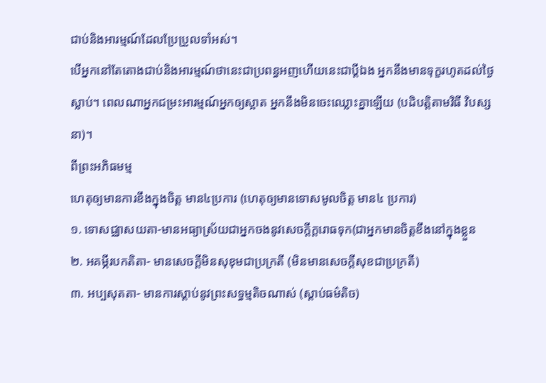ជាប់និងអារម្មណ៍ដែលប្រែប្រួលទាំអស់។
បេីអ្នកនៅតែតោងជាប់និងអារម្មណ៍ថានេះជាប្រពន្ធអញហេីយនេះជាប្តីឯង អ្នកនឹងមានទុក្ខរហូតដល់ថ្ងៃស្លាប់។ ពេលណាអ្នកជម្រះអារម្មណ៍អ្នកឲ្យស្អាត អ្នកនឹងមិនចេះឈ្លោះគ្នាឡេីយ (បដិបត្តិតាមវិធី វិបស្សនា)។
ពីព្រះអភិធមម្ម
ហេតុឲ្យមានការខឹងក្នុងចិត្ត មាន៤ប្រការ (ហេតុឲ្យមានទោសមូលចិត្ត មាន៤ ប្រការ)
១. ទោសជ្ឈាសយតា-មានអធ្យាស្រ័យជាអ្នកចងនូវសេចក្តីក្តរោធទុក(ជាអ្នកមានចិត្តខឹងនៅក្នុងខ្លួន
២. អគម្ភីរបកតិតា- មានសេចក្តីមិនសុខុមជាប្រក្រតី (មិនមានសេចក្តីសុខជាប្រក្រតី)
៣. អប្បសុតតា- មានការស្តាប់នូវព្រះសទ្ធម្មតិចណាស់ (ស្តាប់ធម៌តិច)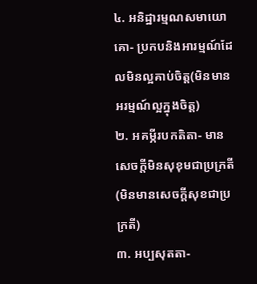៤. អនិដ្ឋារម្មណសមាយោគោ- ប្រកបនិងអារម្មណ៍ដែលមិនល្អគាប់ចិត្ត(មិនមានអរម្មណ៍ល្អក្នុងចិត្ត)
២. អគម្ភីរបកតិតា- មានសេចក្តីមិនសុខុមជាប្រក្រតី (មិនមានសេចក្តីសុខជាប្រក្រតី)
៣. អប្បសុតតា-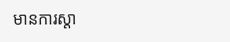មានការស្តា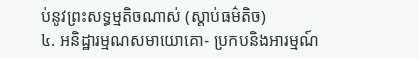ប់នូវព្រះសទ្ធម្មតិចណាស់ (ស្តាប់ធម៌តិច)
៤. អនិដ្ឋារម្មណសមាយោគោ- ប្រកបនិងអារម្មណ៍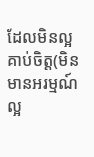ដែលមិនល្អគាប់ចិត្ត(មិនមានអរម្មណ៍ល្អ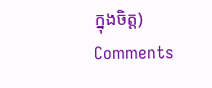ក្នុងចិត្ត)
Comments